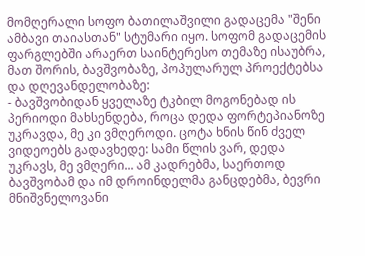მომღერალი სოფო ბათილაშვილი გადაცემა "შენი ამბავი თაიასთან" სტუმარი იყო. სოფომ გადაცემის ფარგლებში არაერთ საინტერესო თემაზე ისაუბრა, მათ შორის, ბავშვობაზე, პოპულარულ პროექტებსა და დღევანდელობაზე:
- ბავშვობიდან ყველაზე ტკბილ მოგონებად ის პერიოდი მახსენდება, როცა დედა ფორტეპიანოზე უკრავდა, მე კი ვმღეროდი. ცოტა ხნის წინ ძველ ვიდეოებს გადავხედე: სამი წლის ვარ, დედა უკრავს, მე ვმღერი... ამ კადრებმა, საერთოდ ბავშვობამ და იმ დროინდელმა განცდებმა, ბევრი მნიშვნელოვანი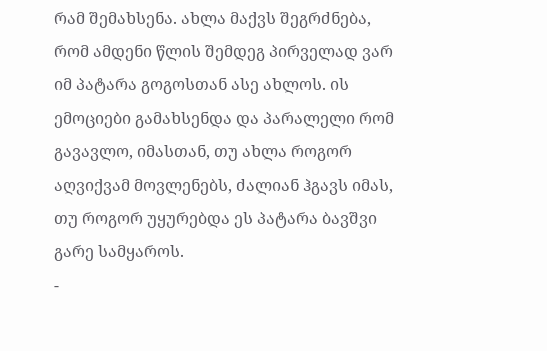რამ შემახსენა. ახლა მაქვს შეგრძნება, რომ ამდენი წლის შემდეგ პირველად ვარ იმ პატარა გოგოსთან ასე ახლოს. ის ემოციები გამახსენდა და პარალელი რომ გავავლო, იმასთან, თუ ახლა როგორ აღვიქვამ მოვლენებს, ძალიან ჰგავს იმას, თუ როგორ უყურებდა ეს პატარა ბავშვი გარე სამყაროს.
-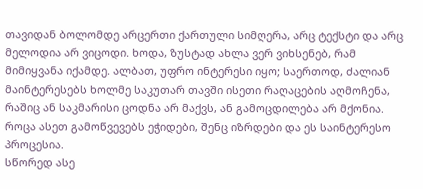თავიდან ბოლომდე არცერთი ქართული სიმღერა, არც ტექსტი და არც მელოდია არ ვიცოდი. ხოდა, ზუსტად ახლა ვერ ვიხსენებ, რამ მიმიყვანა იქამდე. ალბათ, უფრო ინტერესი იყო; საერთოდ, ძალიან მაინტერესებს ხოლმე საკუთარ თავში ისეთი რაღაცების აღმოჩენა, რაშიც ან საკმარისი ცოდნა არ მაქვს, ან გამოცდილება არ მქონია. როცა ასეთ გამოწვევებს ეჭიდები, შენც იზრდები და ეს საინტერესო პროცესია.
სწორედ ასე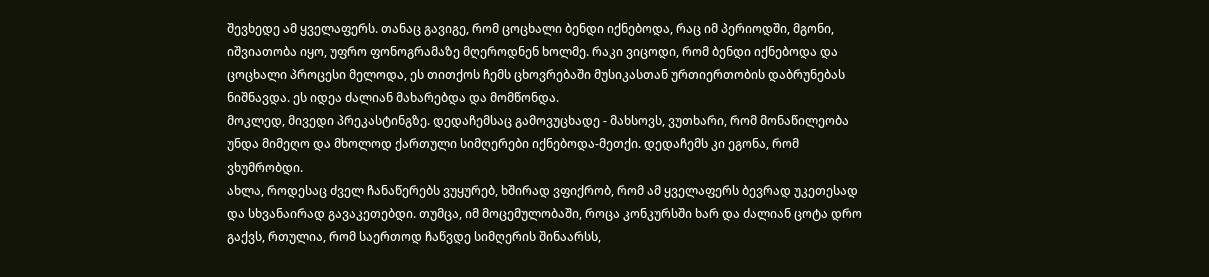შევხედე ამ ყველაფერს. თანაც გავიგე, რომ ცოცხალი ბენდი იქნებოდა, რაც იმ პერიოდში, მგონი, იშვიათობა იყო, უფრო ფონოგრამაზე მღეროდნენ ხოლმე. რაკი ვიცოდი, რომ ბენდი იქნებოდა და ცოცხალი პროცესი მელოდა, ეს თითქოს ჩემს ცხოვრებაში მუსიკასთან ურთიერთობის დაბრუნებას ნიშნავდა. ეს იდეა ძალიან მახარებდა და მომწონდა.
მოკლედ, მივედი პრეკასტინგზე. დედაჩემსაც გამოვუცხადე - მახსოვს, ვუთხარი, რომ მონაწილეობა უნდა მიმეღო და მხოლოდ ქართული სიმღერები იქნებოდა-მეთქი. დედაჩემს კი ეგონა, რომ ვხუმრობდი.
ახლა, როდესაც ძველ ჩანაწერებს ვუყურებ, ხშირად ვფიქრობ, რომ ამ ყველაფერს ბევრად უკეთესად და სხვანაირად გავაკეთებდი. თუმცა, იმ მოცემულობაში, როცა კონკურსში ხარ და ძალიან ცოტა დრო გაქვს, რთულია, რომ საერთოდ ჩაწვდე სიმღერის შინაარსს,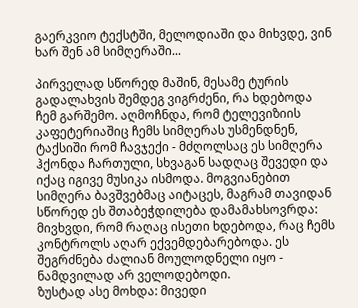გაერკვიო ტექსტში, მელოდიაში და მიხვდე, ვინ ხარ შენ ამ სიმღერაში...

პირველად სწორედ მაშინ, მესამე ტურის გადალახვის შემდეგ ვიგრძენი, რა ხდებოდა ჩემ გარშემო. აღმოჩნდა, რომ ტელევიზიის კაფეტერიაშიც ჩემს სიმღერას უსმენდნენ, ტაქსიში რომ ჩავჯექი - მძღოლსაც ეს სიმღერა ჰქონდა ჩართული, სხვაგან სადღაც შევედი და იქაც იგივე მუსიკა ისმოდა. მოგვიანებით სიმღერა ბავშვებმაც აიტაცეს, მაგრამ თავიდან სწორედ ეს შთაბეჭდილება დამამახსოვრდა: მივხვდი, რომ რაღაც ისეთი ხდებოდა, რაც ჩემს კონტროლს აღარ ექვემდებარებოდა. ეს შეგრძნება ძალიან მოულოდნელი იყო - ნამდვილად არ ველოდებოდი.
ზუსტად ასე მოხდა: მივედი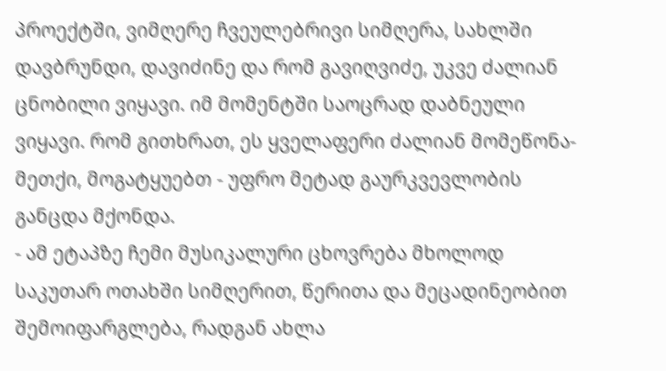პროექტში, ვიმღერე ჩვეულებრივი სიმღერა, სახლში დავბრუნდი, დავიძინე და რომ გავიღვიძე, უკვე ძალიან ცნობილი ვიყავი. იმ მომენტში საოცრად დაბნეული ვიყავი. რომ გითხრათ, ეს ყველაფერი ძალიან მომეწონა-მეთქი, მოგატყუებთ - უფრო მეტად გაურკვევლობის განცდა მქონდა.
- ამ ეტაპზე ჩემი მუსიკალური ცხოვრება მხოლოდ საკუთარ ოთახში სიმღერით, წერითა და მეცადინეობით შემოიფარგლება, რადგან ახლა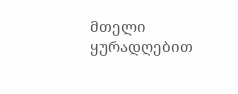მთელი ყურადღებით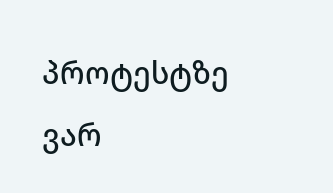პროტესტზე ვარ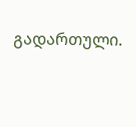გადართული.